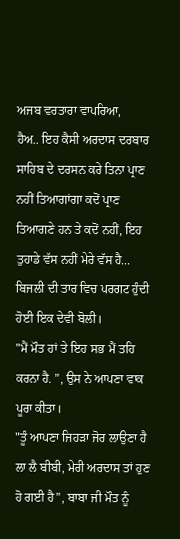ਅਜਬ ਵਰਤਾਰਾ ਵਾਪਰਿਆ,
ਹੈਅ.. ਇਹ ਕੈਸੀ ਅਰਦਾਸ ਦਰਬਾਰ ਸਾਹਿਬ ਦੇ ਦਰਸਨ ਕਰੇ ਤਿਨਾ ਪ੍ਰਾਣ ਨਹੀਂ ਤਿਆਗਾਂਗਾ ਕਦੋਂ ਪ੍ਰਾਣ ਤਿਆਗਣੇ ਹਨ ਤੇ ਕਦੋਂ ਨਹੀਂ, ਇਹ ਤੁਹਾਡੇ ਵੱਸ ਨਹੀਂ ਮੇਰੇ ਵੱਸ ਹੈ...
ਬਿਜਲੀ ਦੀ ਤਾਰ ਵਿਚ ਪਰਗਟ ਹੁੰਦੀ ਹੋਈ ਇਕ ਦੇਵੀ ਬੋਲੀ।
"ਮੈਂ ਮੌਤ ਹਾਂ ਤੇ ਇਹ ਸਭ ਮੈਂ ਤਹਿ ਕਰਨਾ ਹੈ. ”, ਉਸ ਨੇ ਆਪਣਾ ਵਾਕ ਪੂਰਾ ਕੀਤਾ।
"ਤੂੰ ਆਪਣਾ ਜਿਹੜਾ ਜੋਰ ਲਾਉਣਾ ਹੈ ਲਾ ਲੈ ਬੀਬੀ, ਮੇਰੀ ਅਰਦਾਸ ਤਾਂ ਹੁਣ ਹੋ ਗਈ ਹੈ”, ਬਾਬਾ ਜੀ ਮੌਤ ਨੂੰ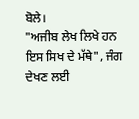ਬੋਲੇ।
"ਅਜੀਬ ਲੇਖ ਲਿਖੇ ਹਨ ਇਸ ਸਿਖ ਦੇ ਮੱਥੇ", ਜੰਗ ਦੇਖਣ ਲਈ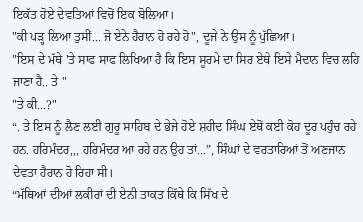ਇਕੱਤ ਹੋਏ ਦੇਵਤਿਆਂ ਵਿਚੋਂ ਇਕ ਬੋਲਿਆ।
"ਕੀ ਪੜ੍ਹ ਲਿਆ ਤੁਸੀਂ... ਜੋ ਏਨੇ ਹੈਰਾਨ ਹੋ ਰਹੇ ਹੋ", ਦੂਜੇ ਨੇ ਉਸ ਨੂੰ ਪੁੱਛਿਆ।
"ਇਸ ਦੇ ਮੱਥੇ 'ਤੇ ਸਾਫ ਸਾਫ ਲਿਖਿਆ ਹੈ ਕਿ ਇਸ ਸੂਰਮੇ ਦਾ ਸਿਰ ਏਥੇ ਇਸੇ ਮੈਦਾਨ ਵਿਚ ਲਹਿ ਜਾਣਾ ਹੈ.. ਤੇ "
"ਤੇ ਕੀ...?"
“. ਤੇ ਇਸ ਨੂੰ ਲੈਣ ਲਈ ਗੁਰੂ ਸਾਹਿਬ ਦੇ ਭੇਜੇ ਹੋਏ ਸ਼ਹੀਦ ਸਿੰਘ ਏਥੋਂ ਕਈ ਕੋਹ ਦੂਰ ਪਹੁੰਚ ਰਹੇ ਹਨ. ਹਰਿਮੰਦਰ,,, ਹਰਿਮੰਦਰ ਆ ਰਹੇ ਹਨ ਉਹ ਤਾਂ...”, ਸਿੰਘਾਂ ਦੇ ਵਰਤਾਰਿਆਂ ਤੋਂ ਅਣਜਾਨ ਦੇਵਤਾ ਹੈਰਾਨ ਹੋ ਰਿਹਾ ਸੀ।
“ਮੱਥਿਆਂ ਦੀਆਂ ਲਕੀਰਾਂ ਦੀ ਏਨੀ ਤਾਕਤ ਕਿੱਥੇ ਕਿ ਸਿੱਖ ਦੇ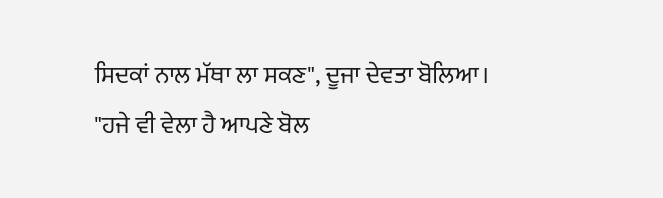ਸਿਦਕਾਂ ਨਾਲ ਮੱਥਾ ਲਾ ਸਕਣ", ਦੂਜਾ ਦੇਵਤਾ ਬੋਲਿਆ।
"ਹਜੇ ਵੀ ਵੇਲਾ ਹੈ ਆਪਣੇ ਬੋਲ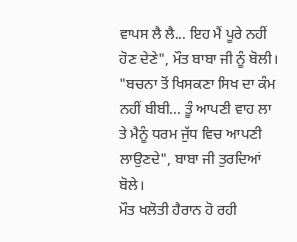ਵਾਪਸ ਲੈ ਲੈ... ਇਹ ਮੈਂ ਪੂਰੇ ਨਹੀਂ ਹੋਣ ਦੇਣੇ", ਮੌਤ ਬਾਬਾ ਜੀ ਨੂੰ ਬੋਲੀ।
"ਬਚਨਾ ਤੋਂ ਖਿਸਕਣਾ ਸਿਖ ਦਾ ਕੰਮ ਨਹੀਂ ਬੀਬੀ... ਤੂੰ ਆਪਣੀ ਵਾਹ ਲਾ ਤੇ ਮੈਨੂੰ ਧਰਮ ਜੁੱਧ ਵਿਚ ਆਪਣੀ ਲਾਉਣਦੇ", ਬਾਬਾ ਜੀ ਤੁਰਦਿਆਂ ਬੋਲੇ।
ਮੌਤ ਖਲੋਤੀ ਹੈਰਾਨ ਹੋ ਰਹੀ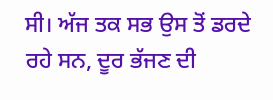ਸੀ। ਅੱਜ ਤਕ ਸਭ ਉਸ ਤੋਂ ਡਰਦੇ ਰਹੇ ਸਨ, ਦੂਰ ਭੱਜਣ ਦੀ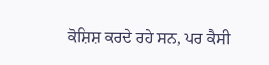ਕੋਸ਼ਿਸ਼ ਕਰਦੇ ਰਹੇ ਸਨ, ਪਰ ਕੈਸੀ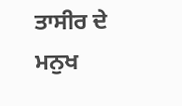ਤਾਸੀਰ ਦੇ ਮਨੁਖ